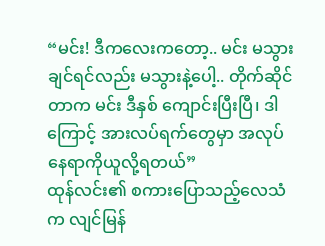“မင်း! ဒီကလေးကတော့.. မင်း မသွားချင်ရင်လည်း မသွားနဲ့ပေါ့.. တိုက်ဆိုင်တာက မင်း ဒီနှစ် ကျောင်းပြီးပြီ၊ ဒါကြောင့် အားလပ်ရက်တွေမှာ အလုပ်နေရာကိုယူလို့ရတယ်”
ထုန်လင်း၏ စကားပြောသည့်လေသံက လျင်မြန်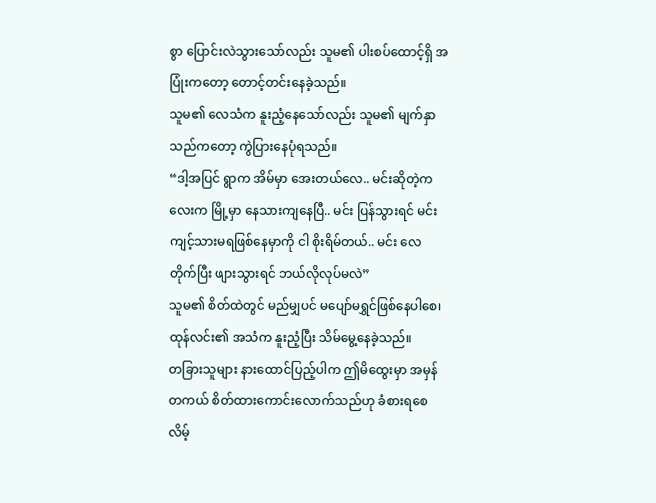စွာ ပြောင်းလဲသွားသော်လည်း သူမ၏ ပါးစပ်ထောင့်ရှိ အပြုံးကတော့ တောင့်တင်းနေခဲ့သည်။
သူမ၏ လေသံက နူးညံ့နေသော်လည်း သူမ၏ မျက်နှာသည်ကတော့ ကွဲပြားနေပုံရသည်။
“ဒါ့အပြင် ရွာက အိမ်မှာ အေးတယ်လေ.. မင်းဆိုတဲ့ကလေးက မြို့မှာ နေသားကျနေပြီ.. မင်း ပြန်သွားရင် မင်း ကျင့်သားမရဖြစ်နေမှာကို ငါ စိုးရိမ်တယ်.. မင်း လေတိုက်ပြီး ဖျားသွားရင် ဘယ်လိုလုပ်မလဲ”
သူမ၏ စိတ်ထဲတွင် မည်မျှပင် မပျော်မရွှင်ဖြစ်နေပါစေ၊ ထုန်လင်း၏ အသံက နူးညံ့ပြီး သိမ်မွေ့နေခဲ့သည်။
တခြားသူများ နားထောင်ပြည့်ပါက ဤမိထွေးမှာ အမှန်တကယ် စိတ်ထားကောင်းလောက်သည်ဟု ခံစားရစေလိမ့်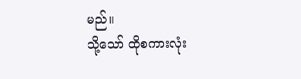မည်။
သို့သော် ထိုစကားလုံး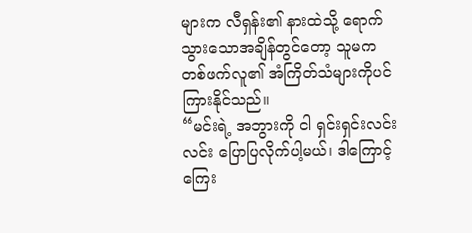များက လီရှန်း၏ နားထဲသို့ ရောက်သွားသောအချိန်တွင်တော့ သူမက တစ်ဖက်လူ၏ အံကြိတ်သံများကိုပင် ကြားနိုင်သည်။
“မင်းရဲ့ အဘွားကို ငါ ရှင်းရှင်းလင်းလင်း ပြောပြလိုက်ပါ့မယ်၊ ဒါကြောင့် ကြေး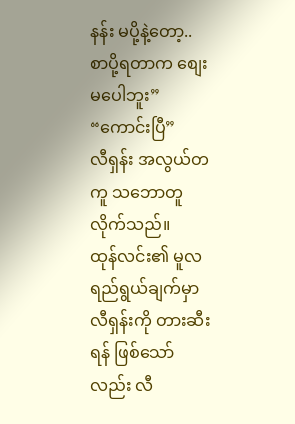နန်း မပို့နဲ့တော့.. စာပို့ရတာက စျေးမပေါဘူး”
“ကောင်းပြီ”
လီရှန်း အလွယ်တကူ သဘောတူလိုက်သည်။
ထုန်လင်း၏ မူလရည်ရွယ်ချက်မှာ လီရှန်းကို တားဆီးရန် ဖြစ်သော်လည်း လီ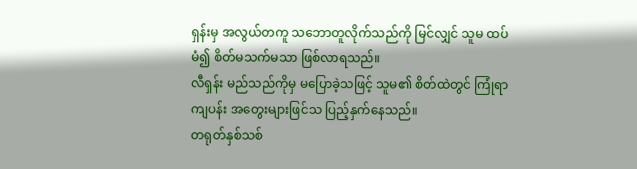ရှန်းမှ အလွယ်တကူ သဘောတူလိုက်သည်ကို မြင်လျှင် သူမ ထပ်မံ၍ စိတ်မသက်မသာ ဖြစ်လာရသည်။
လီရှန်း မည်သည်ကိုမှ မပြောခဲ့သဖြင့် သူမ၏ စိတ်ထဲတွင် ကြုံရာကျပန်း အတွေးများဖြင်သ ပြည့်နှက်နေသည်။
တရုတ်နှစ်သစ်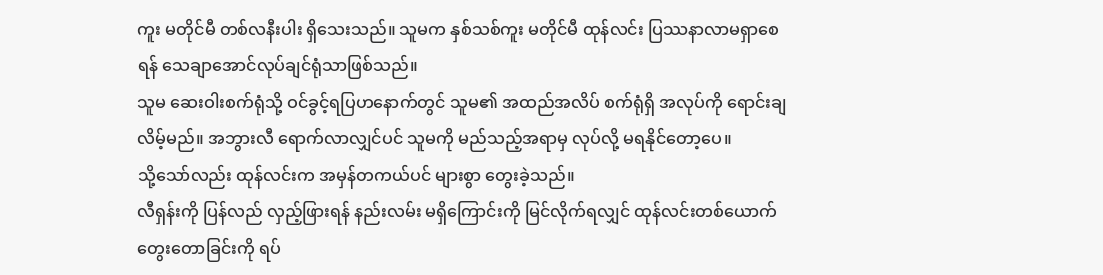ကူး မတိုင်မီ တစ်လနီးပါး ရှိသေးသည်။ သူမက နှစ်သစ်ကူး မတိုင်မီ ထုန်လင်း ပြဿနာလာမရှာစေရန် သေချာအောင်လုပ်ချင်ရုံသာဖြစ်သည်။
သူမ ဆေးဝါးစက်ရုံသို့ ဝင်ခွင့်ရပြဟနောက်တွင် သူမ၏ အထည်အလိပ် စက်ရုံရှိ အလုပ်ကို ရောင်းချလိမ့်မည်။ အဘွားလီ ရောက်လာလျှင်ပင် သူမကို မည်သည့်အရာမှ လုပ်လို့ မရနိုင်တော့ပေ။
သို့သော်လည်း ထုန်လင်းက အမှန်တကယ်ပင် များစွာ တွေးခဲ့သည်။
လီရှန်းကို ပြန်လည် လှည့်ဖြားရန် နည်းလမ်း မရှိကြောင်းကို မြင်လိုက်ရလျှင် ထုန်လင်းတစ်ယောက် တွေးတောခြင်းကို ရပ်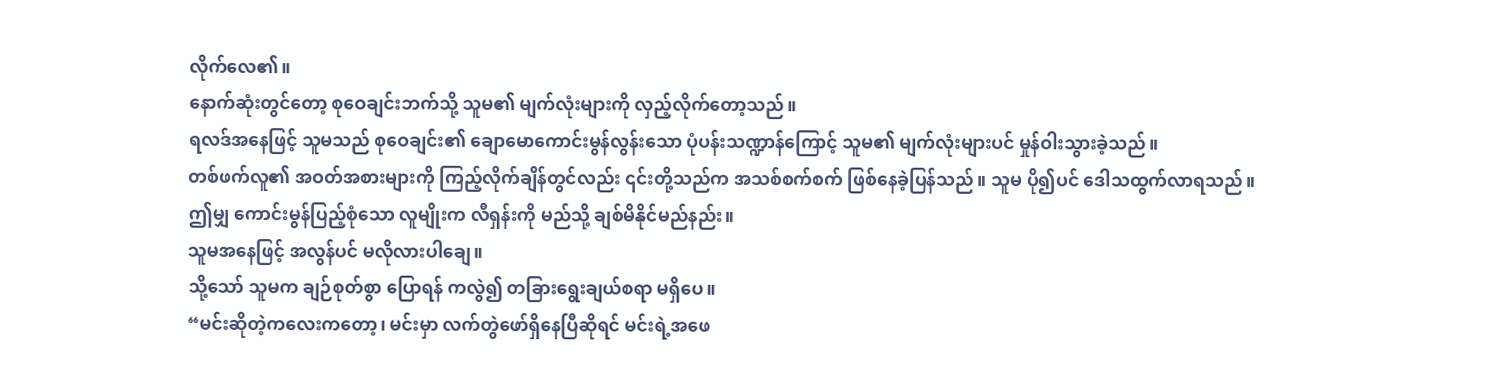လိုက်လေ၏။
နောက်ဆုံးတွင်တော့ စုဝေချင်းဘက်သို့ သူမ၏ မျက်လုံးများကို လှည့်လိုက်တော့သည်။
ရလဒ်အနေဖြင့် သူမသည် စုဝေချင်း၏ ချောမောကောင်းမွန်လွန်းသော ပုံပန်းသဏ္ဍာန်ကြောင့် သူမ၏ မျက်လုံးများပင် မှုန်ဝါးသွားခဲ့သည်။
တစ်ဖက်လူ၏ အဝတ်အစားများကို ကြည့်လိုက်ချိန်တွင်လည်း ၎င်းတို့သည်က အသစ်စက်စက် ဖြစ်နေခဲ့ပြန်သည်။ သူမ ပို၍ပင် ဒေါသထွက်လာရသည်။
ဤမျှ ကောင်းမွန်ပြည့်စုံသော လူမျိုးက လီရှန်းကို မည်သို့ ချစ်မိနိုင်မည်နည်း။
သူမအနေဖြင့် အလွန်ပင် မလိုလားပါချေ။
သို့သော် သူမက ချဉ်စုတ်စွာ ပြောရန် ကလွဲ၍ တခြားရွေးချယ်စရာ မရှိပေ။
“မင်းဆိုတဲ့ကလေးကတော့၊ မင်းမှာ လက်တွဲဖော်ရှိနေပြီဆိုရင် မင်းရဲ့အဖေ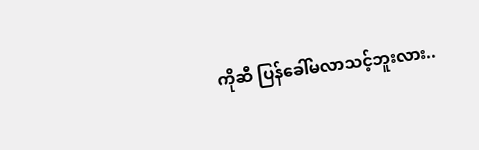ကိုဆီ ပြန်ခေါ်မလာသင့်ဘူးလား..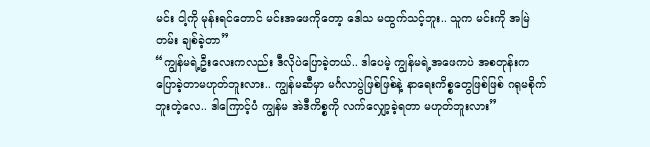မင်း ငါ့ကို မုန်းရင်တောင် မင်းအဖေကိုတော့ ဒေါသ မထွက်သင့်ဘူး.. သူက မင်းကို အမြဲတမ်း ချစ်ခဲ့တာ”
“ကျွန်မရဲ့ဦးလေးကလည်း ဒီလိုပဲပြောခဲ့တယ်.. ဒါပေမဲ့ ကျွန်မရဲ့အဖေကပဲ အစတုန်းက ပြောခဲ့တာမဟုတ်ဘူးလား.. ကျွန်မဆီမှာ မင်္ဂလာပွဲဖြစ်ဖြစ်နဲ့ နာရေးကိစ္စတွေဖြစ်ဖြစ် ဂရုမစိုက်ဘူးတဲ့လေ.. ဒါကြောင့်ပံ ကျွန်မ အဲဒီကိစ္စကို လက်လျှော့ခဲ့ရတာ မဟုတ်ဘူးလား”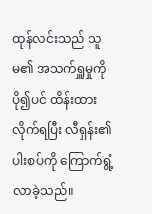ထုန်လင်းသည် သူမ၏ အသက်ရှူမှုကို ပို၍ပင် ထိန်းထားလိုက်ရပြီး လီရှန်း၏ ပါးစပ်ကို ကြောက်ရွံ့လာခဲ့သည်။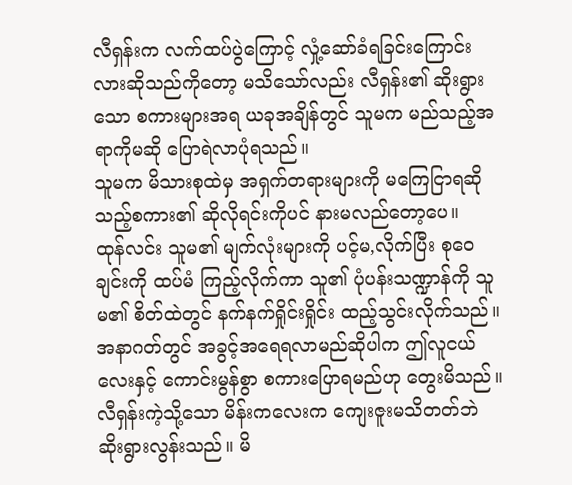လီရှန်းက လက်ထပ်ပွဲကြောင့် လှုံ့ဆော်ခံရခြင်းကြောင်းလားဆိုသည်ကိုတော့ မသိသော်လည်း လီရှန်း၏ ဆိုးရွားသော စကားများအရ ယခုအချိန်တွင် သူမက မည်သည့်အရာကိုမဆို ပြောရဲလာပုံရသည်။
သူမက မိသားစုထဲမှ အရှက်တရားများကို မကြေငြာရဆိုသည့်စကား၏ ဆိုလိုရင်းကိုပင် နားမလည်တော့ပေ။
ထုန်လင်း သူမ၏ မျက်လုံးများကို ပင့်မ,လိုက်ပြီး စုဝေချင်းကို ထပ်မံ ကြည့်လိုက်ကာ သူ၏ ပုံပန်းသဏ္ဍာန်ကို သူမ၏ စိတ်ထဲတွင် နက်နက်ရှိုင်းရှိုင်း ထည့်သွင်းလိုက်သည်။
အနာဂတ်တွင် အခွင့်အရေရလာမည်ဆိုပါက ဤလူငယ်လေးနှင့် ကောင်းမွန်စွာ စကားပြောရမည်ဟု တွေးမိသည်။
လီရှန်းကဲ့သို့သော မိန်းကလေးက ကျေးဇူးမသိတတ်ဘဲ ဆိုးရွားလွန်းသည်။ မိ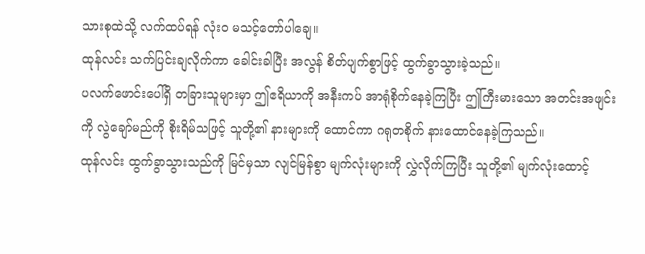သားစုထဲသို့ လက်ထပ်ရန် လုံးဝ မသင့်တော်ပါချေ။
ထုန်လင်း သက်ပြင်းချလိုက်ကာ ခေါင်းခါပြီး အလွန် စိတ်ပျက်စွာဖြင့် ထွက်ခွာသွားခဲ့သည်။
ပလက်ဖောင်းပေါ်ရှိ တခြားသူများမှာ ဤဧရိယာကို အနီးကပ် အာရုံစိုက်နေခဲ့ကြပြီး ဤကြီးမားသော အတင်းအဖျင်းကို လွဲချော်မည်ကို စိုးရိမ်သဖြင့် သူတို့၏ နားများကို ထောင်ကာ ဂရုတစိုက် နားထောင်နေခဲ့ကြသည်။
ထုန်လင်း ထွက်ခွာသွားသည်ကို မြင်မှသာ လျင်မြန်စွာ မျက်လုံးများကို လွှဲလိုက်ကြပြီး သူတို့၏ မျက်လုံးထောင့်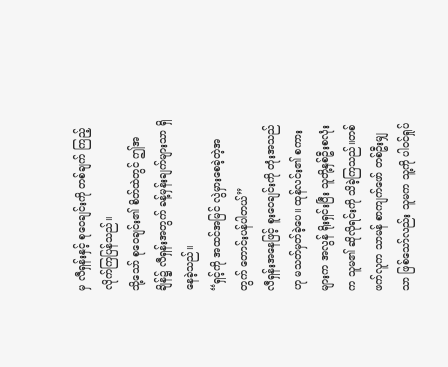မှ လီရှန်းနှင့် စုဝေချင်းကို တစ်ချက် ကြည့်လိုက်ကြပြန်သည်။
သို့သော် စုဝေချင်း၏ စိတ်ထဲတွင် ဤအချိန်၌ လီရှန်းအတွက် ခန့်မှန်းချက်များသာ ရှိနေခဲ့သည်။
“ရှင့်ကို အထင်အမြင် လွဲမှားစေခဲ့တဲ့အတွက် တောင်းပန်ပါတယ်”
လီရှန်းအနေဖြင့် စူးဝေချင်းကို တုံးအသည်ဟု မသတ်မှတ်ခဲ့ပေ။ ထုန်လင်း၏ စကားများက အလွန် ရိုးရှင်းပြီး သူတို့နှစ်ဦးစလုံးက သူမ၏ ဆိုလိုရင်းကို သိခဲ့ကြသည်။တစ်ဖက်လူက သာမန် စာကျက်ဖော် တစ်ဦးမျှသာ ဖြစ်သော်လည်း သူမက သူ့ကို ပါဝင်ရှုပ်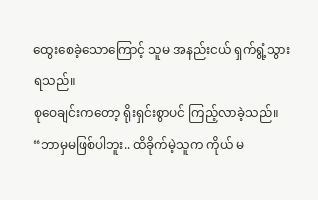ထွေးစေခဲ့သောကြောင့် သူမ အနည်းငယ် ရှက်ရွံ့သွားရသည်။
စုဝေချင်းကတော့ ရိုးရှင်းစွာပင် ကြည့်လာခဲ့သည်။
“ဘာမှမဖြစ်ပါဘူး.. ထိခိုက်မဲ့သူက ကိုယ် မ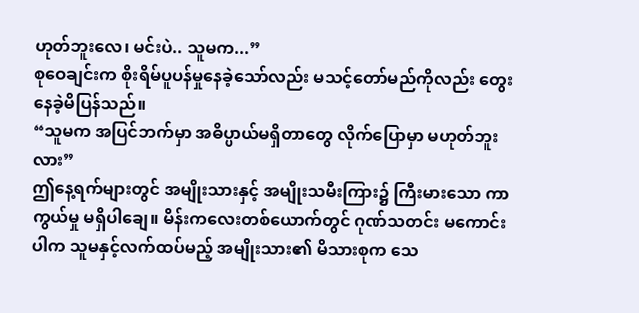ဟုတ်ဘူးလေ၊ မင်းပဲ.. သူမက...”
စုဝေချင်းက စိုးရိမ်ပူပန်မှုနေခဲ့သော်လည်း မသင့်တော်မည်ကိုလည်း တွေးနေခဲ့မိပြန်သည်။
“သူမက အပြင်ဘက်မှာ အဓိပ္ပာယ်မရှိတာတွေ လိုက်ပြောမှာ မဟုတ်ဘူးလား”
ဤနေ့ရက်များတွင် အမျိုးသားနှင့် အမျိုးသမီးကြား၌ ကြီးမားသော ကာကွယ်မှု မရှိပါချေ။ မိန်းကလေးတစ်ယောက်တွင် ဂုဏ်သတင်း မကောင်းပါက သူမနှင့်လက်ထပ်မည့် အမျိုးသား၏ မိသားစုက သေ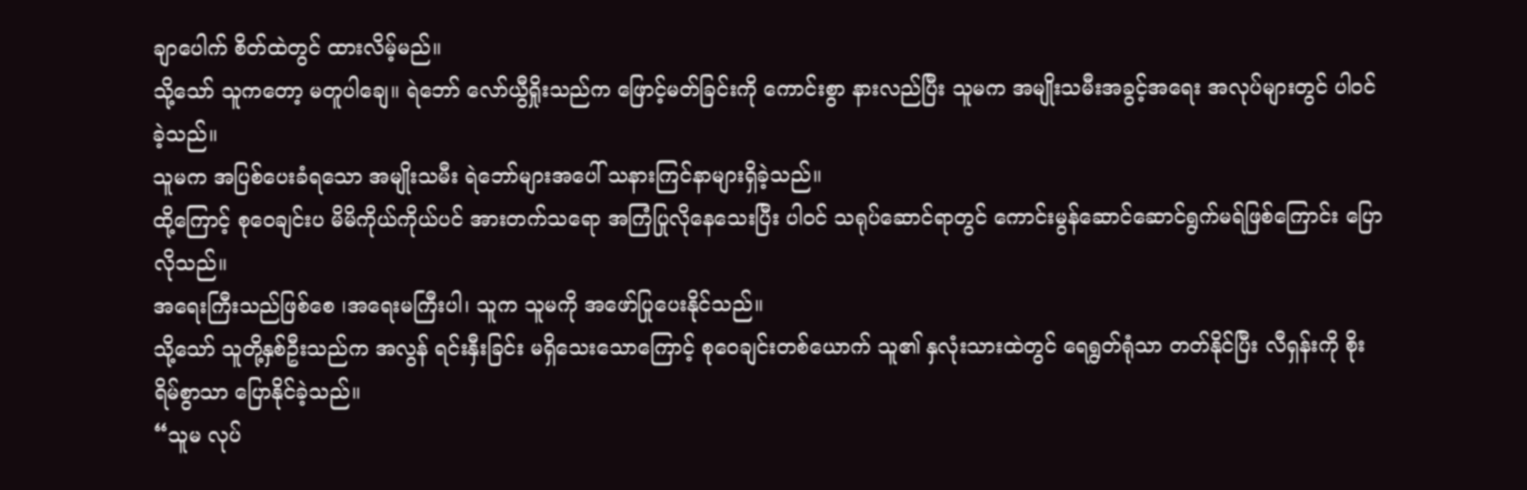ချာပေါက် စိတ်ထဲတွင် ထားလိမ့်မည်။
သို့သော် သူကတော့ မတူပါချေ။ ရဲဘော် လော်ယွီရှိုးသည်က ဖြောင့်မတ်ခြင်းကို ကောင်းစွာ နားလည်ပြီး သူမက အမျိုးသမီးအခွင့်အရေး အလုပ်များတွင် ပါဝင်ခဲ့သည်။
သူမက အပြစ်ပေးခံရသော အမျိုးသမီး ရဲဘော်များအပေါ် သနားကြင်နာများရှိခဲ့သည်။
ထို့ကြောင့် စုဝေချင်းပ မိမိကိုယ်ကိုယ်ပင် အားတက်သရော အကြံပြုလိုနေသေးပြီး ပါဝင် သရုပ်ဆောင်ရာတွင် ကောင်းမွန်ဆောင်ဆောင်ရွက်မရ်ဖြစ်ကြောင်း ပြောလိုသည်။
အရေးကြီးသည်ဖြစ်စေ ၊အရေးမကြီးပါ၊ သူက သူမကို အဖော်ပြုပေးနိုင်သည်။
သို့သော် သူတို့နှစ်ဦးသည်က အလွန် ရင်းနှီးခြင်း မရှိသေးသောကြောင့် စုဝေချင်းတစ်ယောက် သူ၏ နှလုံးသားထဲတွင် ရေရွတ်ရုံသာ တတ်နိုင်ပြီး လီရှန်းကို စိုးရိမ်စွာသာ ပြောနိုင်ခဲ့သည်။
“သူမ လုပ်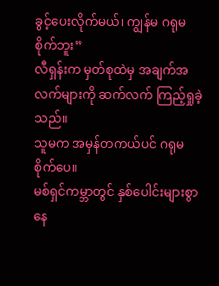ခွင့်ပေးလိုက်မယ်၊ ကျွန်မ ဂရုမစိုက်ဘူး”
လီရှန်းက မှတ်စုထဲမှ အချက်အလက်များကို ဆက်လက် ကြည့်ရှုခဲ့သည်။
သူမက အမှန်တကယ်ပင် ဂရုမစိုက်ပေ။
မစ်ရှင်ကမ္ဘာတွင် နှစ်ပေါင်းများစွာ နေ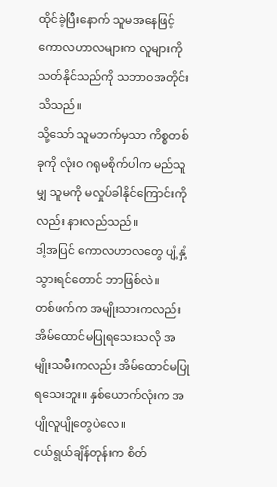ထိုင်ခဲ့ပြီးနောက် သူမအနေဖြင့် ကောလဟာလများက လူများကို သတ်နိုင်သည်ကို သဘာဝအတိုင်း သိသည်။
သို့သော် သူမဘက်မှသာ ကိစ္စတစ်ခုကို လုံးဝ ဂရုမစိုက်ပါက မည်သူမျှ သူမကို မလှုပ်ခါနိုင်ကြောင်းကိုလည်း နားလည်သည်။
ဒါ့အပြင် ကောလဟာလတွေ ပျံ့နှံ့သွားရင်တောင် ဘာဖြစ်လဲ။
တစ်ဖက်က အမျိုးသားကလည်း အိမ်ထောင်မပြုရသေးသလို အမျိုးသမီးကလည်း အိမ်ထောင်မပြုရသေးဘူး။ နှစ်ယောက်လုံးက အပျိုလူပျိုတွေပဲလေ။
ငယ်ရွယ်ချိန်တုန်းက စိတ်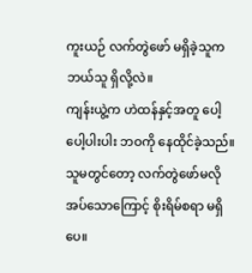ကူးယဉ် လက်တွဲဖော် မရှိခဲ့သူက ဘယ်သူ ရှိလို့လဲ။
ကျန်းယွဲ့က ဟဲထန်နှင့်အတူ ပေါ့ပေါ့ပါးပါး ဘဝကို နေထိုင်ခဲ့သည်။
သူမတွင်တော့ လက်တွဲဖော်မလိုအပ်သောကြောင့် စိုးရိမ်စရာ မရှိပေ။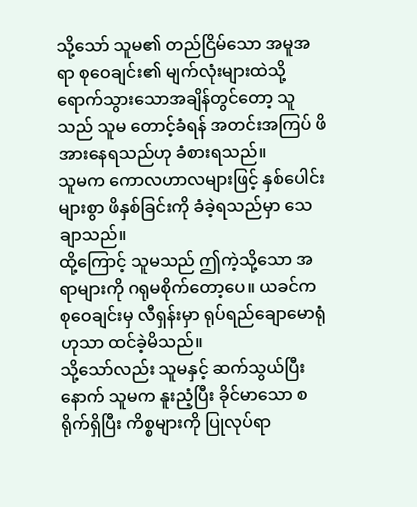သို့သော် သူမ၏ တည်ငြိမ်သော အမူအရာ စုဝေချင်း၏ မျက်လုံးများထဲသို့ ရောက်သွားသောအချိန်တွင်တော့ သူသည် သူမ တောင့်ခံရန် အတင်းအကြပ် ဖိအားနေရသည်ဟု ခံစားရသည်။
သူမက ကောလဟာလများဖြင့် နှစ်ပေါင်းများစွာ ဖိနှစ်ခြင်းကို ခံခဲ့ရသည်မှာ သေချာသည်။
ထို့ကြောင့် သူမသည် ဤကဲ့သို့သော အရာများကို ဂရုမစိုက်တော့ပေ။ ယခင်က စုဝေချင်းမှ လီရှန်းမှာ ရုပ်ရည်ချောမောရုံဟုသာ ထင်ခဲ့မိသည်။
သို့သော်လည်း သူမနှင့် ဆက်သွယ်ပြီးနောက် သူမက နူးညံ့ပြီး ခိုင်မာသော စရိုက်ရှိပြီး ကိစ္စများကို ပြုလုပ်ရာ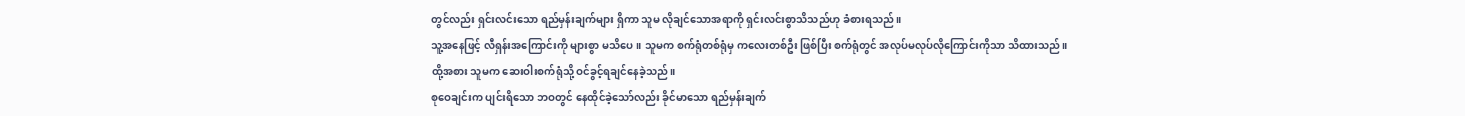တွင်လည်း ရှင်းလင်းသော ရည်မှန်းချက်များ ရှိကာ သူမ လိုချင်သောအရာကို ရှင်းလင်းစွာသိသည်ဟု ခံစားရသည်။
သူ့အနေဖြင့် လီရှန်းအကြောင်းကို များစွာ မသိပေ။ သူမက စက်ရုံတစ်ရုံမှ ကလေးတစ်ဦး ဖြစ်ပြီး စက်ရုံတွင် အလုပ်မလုပ်လိုကြောင်းကိုသာ သိထားသည်။
ထို့အစား သူမက ဆေးဝါးစက်ရုံသို့ ဝင်ခွင့်ရချင်နေခဲ့သည်။
စုဝေချင်းက ပျင်းရိသော ဘဝတွင် နေထိုင်ခဲ့သော်လည်း ခိုင်မာသော ရည်မှန်းချက်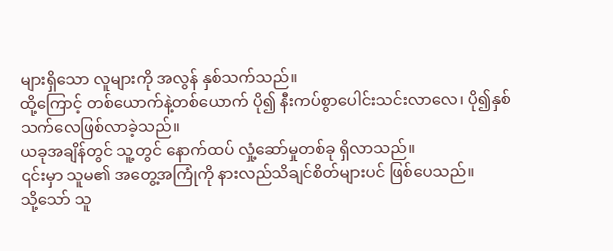များရှိသော လူများကို အလွန် နှစ်သက်သည်။
ထို့ကြောင့် တစ်ယောက်နဲ့တစ်ယောက် ပို၍ နီးကပ်စွာပေါင်းသင်းလာလေ၊ ပို၍နှစ်သက်လေဖြစ်လာခဲ့သည်။
ယခုအချိန်တွင် သူ့တွင် နောက်ထပ် လှုံ့ဆော်မှုတစ်ခု ရှိလာသည်။
၎င်းမှာ သူမ၏ အတွေ့အကြုံကို နားလည်သိချင်စိတ်များပင် ဖြစ်ပေသည်။
သို့သော် သူ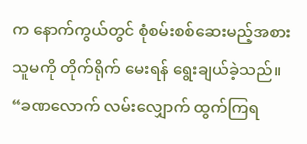က နောက်ကွယ်တွင် စုံစမ်းစစ်ဆေးမည့်အစား သူမကို တိုက်ရိုက် မေးရန် ရွေးချယ်ခဲ့သည်။
“ခဏလောက် လမ်းလျှောက် ထွက်ကြရ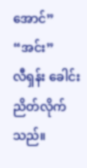အောင်”
“အင်း”
လီရှန်း ခေါင်းညိတ်လိုက်သည်။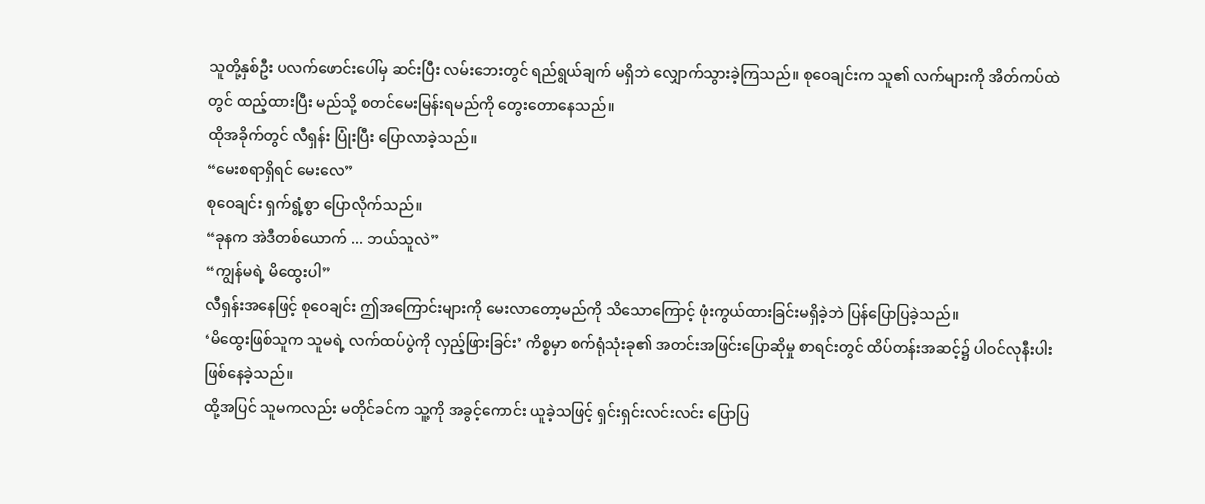သူတို့နှစ်ဦး ပလက်ဖောင်းပေါ်မှ ဆင်းပြီး လမ်းဘေးတွင် ရည်ရွယ်ချက် မရှိဘဲ လျှောက်သွားခဲ့ကြသည်။ စုဝေချင်းက သူ၏ လက်များကို အိတ်ကပ်ထဲတွင် ထည့်ထားပြီး မည်သို့ စတင်မေးမြန်းရမည်ကို တွေးတောနေသည်။
ထိုအခိုက်တွင် လီရှန်း ပြုံးပြီး ပြောလာခဲ့သည်။
“မေးစရာရှိရင် မေးလေ”
စုဝေချင်း ရှက်ရွံ့စွာ ပြောလိုက်သည်။
“ခုနက အဲဒီတစ်ယောက် ... ဘယ်သူလဲ”
“ကျွန်မရဲ့ မိထွေးပါ”
လီရှန်းအနေဖြင့် စုဝေချင်း ဤအကြောင်းများကို မေးလာတော့မည်ကို သိသောကြောင့် ဖုံးကွယ်ထားခြင်းမရှိခဲ့ဘဲ ပြန်ပြောပြခဲ့သည်။
‘မိထွေးဖြစ်သူက သူမရဲ့ လက်ထပ်ပွဲကို လှည့်ဖြားခြင်း’ ကိစ္စမှာ စက်ရုံသုံးခု၏ အတင်းအဖြင်းပြောဆိုမှု စာရင်းတွင် ထိပ်တန်းအဆင့်၌ ပါဝင်လုနီးပါး ဖြစ်နေခဲ့သည်။
ထို့အပြင် သူမကလည်း မတိုင်ခင်က သူ့ကို အခွင့်ကောင်း ယူခဲ့သဖြင့် ရှင်းရှင်းလင်းလင်း ပြောပြ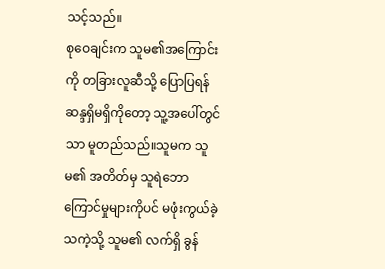သင့်သည်။
စုဝေချင်းက သူမ၏အကြောင်းကို တခြားလူဆီသို့ ပြောပြရန် ဆန္ဒရှိမရှိကိုတော့ သူ့အပေါ်တွင်သာ မူတည်သည်။သူမက သူမ၏ အတိတ်မှ သူရဲဘောကြောင်မှုများကိုပင် မဖုံးကွယ်ခဲ့သကဲ့သို့ သူမ၏ လက်ရှိ ခွန်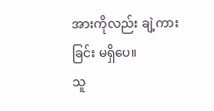အားကိုလည်း ချဲ့ကားခြင်း မရှိပေ။
သူ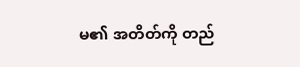မ၏ အတိတ်ကို တည်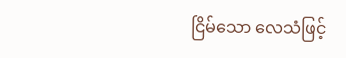ငြိမ်သော လေသံဖြင့်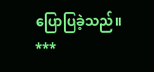ပြောပြခဲ့သည်။
***